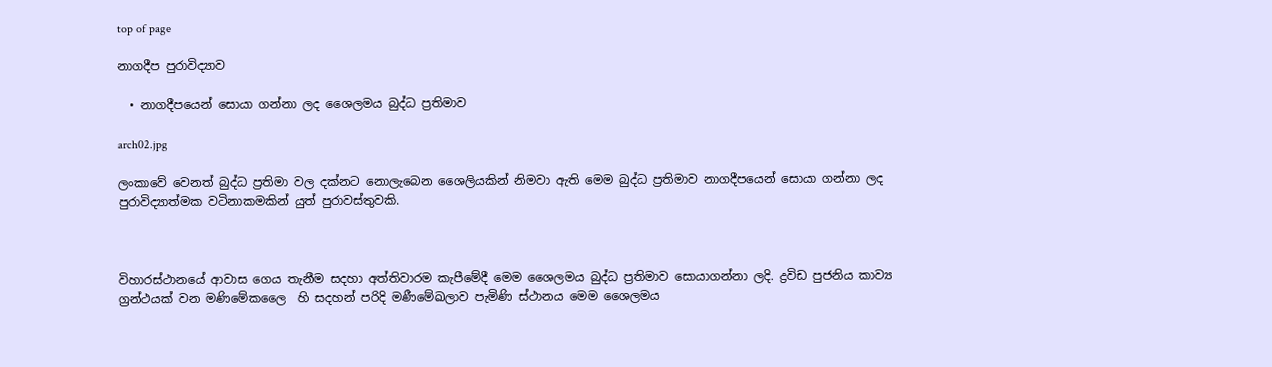top of page

නාගදීප පුරාවිද්‍යාව

  • නාගදීපයෙන් සොයා ගන්නා ලද ශෛලමය බුද්ධ ප්‍රතිමාව

arch02.jpg

ලංකාවේ වෙනත් බුද්ධ ප්‍රතිමා වල දක්නට නොලැබෙන ශෛලියකින් නිමවා ඇති මෙම බුද්ධ ප්‍රතිමාව නාගදීපයෙන් සොයා ගන්නා ලද පුරාවිද්‍යාත්මක වටිනාකමකින් යුත් පුරාවස්තුවකි.



විහාරස්ථානයේ ආවාස ගෙය තැනීම සදහා අත්තිවාරම කැපීමේදී මෙම ශෛලමය බුද්ධ ප්‍රතිමාව සොයාගන්නා ලදි. ද්‍රවිඩ පුජනිය කාව්‍ය ග්‍රන්ථයක් වන මණිමේකලෛ  හි සදහන් පරිදි මණීමේඛලාව පැමිණි ස්ථානය මෙම ශෛලමය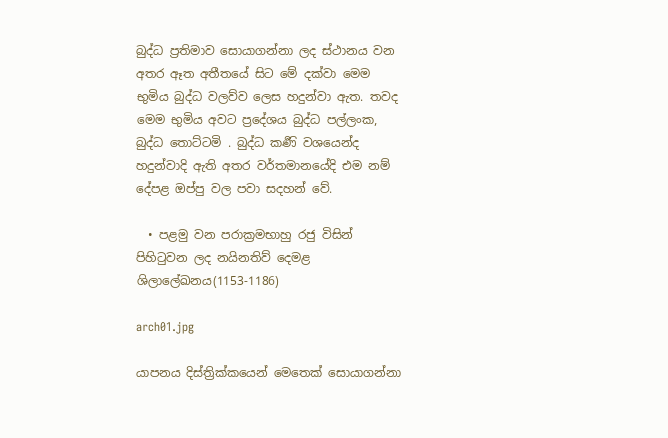බුද්ධ ප්‍රතිමාව සොයාගන්නා ලද ස්ථානය වන අතර ඈත අතීතයේ සිට මේ දක්වා මෙම භුමිය බුද්ධ වලව්ව ලෙස හදුන්වා ඇත. තවද මෙම භුමිය අවට ප්‍රදේශය බුද්ධ පල්ලංක, බුද්ධ තොට්ටමි . බුද්ධ කර්‍ණි වශයෙන්ද හදුන්වාදි ඇති අතර වර්තමානයේදි එම නම් දේපළ ඔප්පු වල පවා සදහන් වේ.

  • පළමු වන පරාක්‍රමභාහු රජු විසින් පිහිටුවන ලද නයිනතිව් දෙමළ ශිලාලේඛනය(1153-1186)

arch01.jpg

යාපනය දිස්ත්‍රික්කයෙන් මෙතෙක් සොයාගන්නා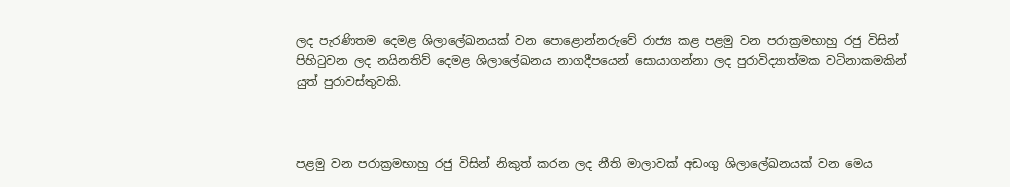ලද පැරණිතම දෙමළ ශිලාලේඛනයක් වන පොළොන්නරුවේ රාජ්‍ය කළ පළමු වන පරාක්‍රමභාහු රජු විසින් පිහිටුවන ලද නයිනතිව් දෙමළ ශිලාලේඛනය නාගදීපයෙන් සොයාගන්නා ලද පුරාවිද්‍යාත්මක වටිනාකමකින් යුත් පුරාවස්තුවකි.



පළමු වන පරාක්‍රමභාහු රජු විසින් නිකුත් කරන ලද නීති මාලාවක් අඩංගු ශිලාලේඛනයක් වන මෙය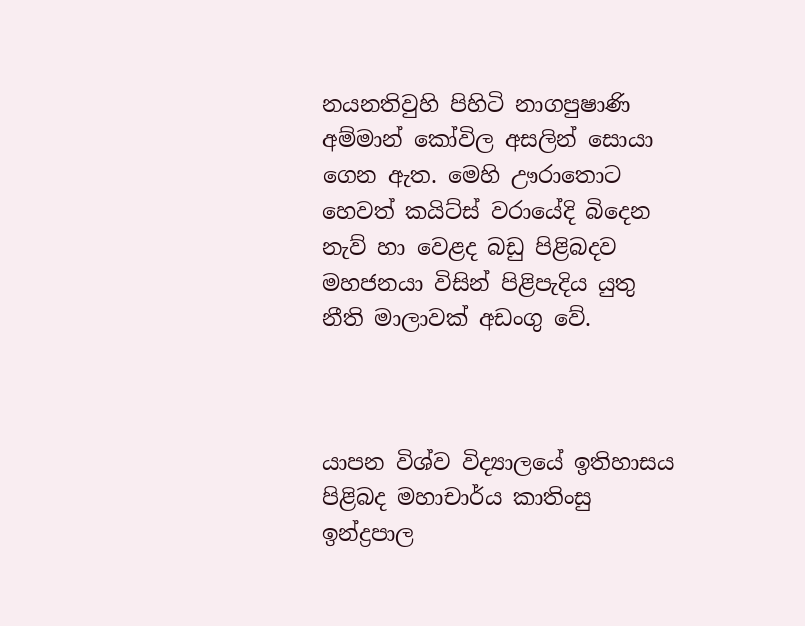නයනතිවුහි පිහිටි නාගපුෂාණි අම්මාන් කෝවිල අසලින් සොයා ගෙන ඇත. මෙහි ඌරාතොට හෙවත් කයිට්ස් වරායේදි බිදෙන නැව් හා වෙළද බඩු පිළිබදව මහජනයා විසින් පිළිපැදිය යුතු නීති මාලාවක් අඩංගු වේ.



යාපන විශ්ව විද්‍යාලයේ ඉතිහාසය පිළිබද මහාචාර්ය කාතිංසු ඉන්ද්‍රපාල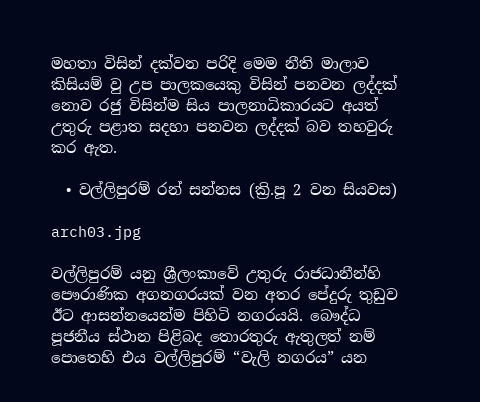මහතා විසින් දක්වන පරිදි මෙම නීති මාලාව කිසියම් වු උප පාලකයෙකු විසින් පනවන ලද්දක් නොව රජු විසින්ම සිය පාලනාධිකාරයට අයත් උතුරු පළාත සදහා පනවන ලද්දක් බව තහවුරු කර ඇත.

  • වල්ලිපුරම් රන් සන්නස (ක්‍රි.පූ 2 වන සියවස)

arch03.jpg

වල්ලිපුරම් යනු ශ්‍රීලංකාවේ උතුරු රාජධානීන්හි පෞරාණික අගනගරයක් වන අතර පේදුරු තුඩුව ඊට ආසන්නයෙන්ම පිහිටි නගරයයි. බෞද්ධ පූජනීය ස්ථාන පිළිබද තොරතුරු ඇතුලත් නම් පොතෙහි එය වල්ලිපුරම් “වැලි නගරය” යන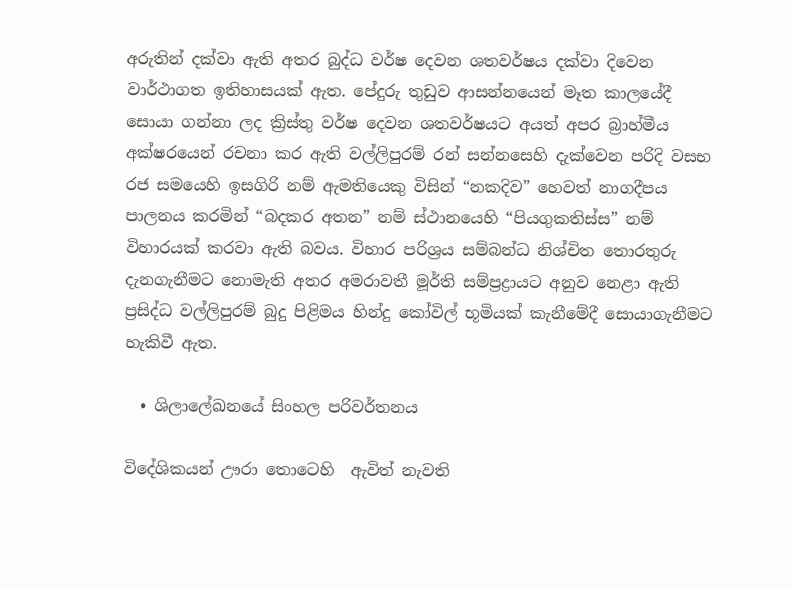අරුතින් දක්වා ඇති අතර බුද්ධ වර්ෂ දෙවන ශතවර්ෂය දක්වා දිවෙන වාර්ථාගත ඉතිහාසයක් ඇත. පේදුරු තුඩුව ආසන්නයෙන් මෑත කාලයේදී සොයා ගන්නා ලද ක්‍රිස්තු වර්ෂ දෙවන ශතවර්ෂයට අයත් අපර බ්‍රාහ්මීය අක්ෂරයෙන් රචනා කර ඇති වල්ලිපුරම් රන් සන්නසෙහි දැක්වෙන පරිදි වසභ රජ සම‍යෙහි ඉසගිරි නම් ඇමතියෙකු විසින් “නකදිව” හෙවත් නාගදීපය පාලනය කරමින් “බදකර අතන” නම් ස්ථානයෙහි “පියගුකතිස්ස” නම් විහාරයක් කරවා ඇති බවය. විහාර පරිශ්‍රය සම්බන්ධ නිශ්චිත තොරතුරු දැනගැනීමට නොමැති අතර අමරාවතී මූර්ති සම්ප්‍රද්‍රායට අනුව නෙළා ඇති ප්‍රසිද්ධ වල්ලිපුරම් බුදු පිළිමය හින්දු කෝවිල් භූමියක් කැනීමේදී සොයාගැනීමට හැකිවී ඇත.

  • ශිලාලේඛනයේ සිංහල පරිවර්තනය

විදේශිකයන් ඌරා තොටෙහි  ඇවිත් නැවති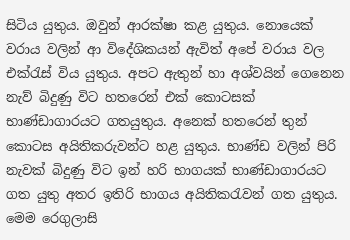සිටිය යුතුය. ඔවුන් ආරක්ෂා කළ යුතුය. නොයෙක් වරාය වලින් ආ විදේශිකයන් ඇවිත් අපේ වරාය වල එක්රැස් විය යුතුය. අපට ඇතුන් හා අශ්වයින් ගෙනෙන නැව් බිදුණු විට හතරෙන් එක් කොටසක් භාණ්ඩාගාරයට ගතයුතුය. අනෙක් හතරෙන් තුන් කොටස අයිතිකරුවන්ට හළ යුතුය. භාණ්ඩ වලින් පිරි නැවක් බිදුණු විට ඉන් හරි භාගයක් භාණ්ඩාගාරයට ගත යුතු අතර ඉතිරි භාගය අයිතිකරැවන් ගත යුතුය. මෙම රෙගුලාසි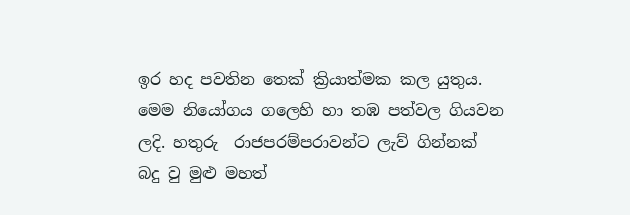ඉර හද පවතින තෙක් ක්‍රියාත්මක කල යුතුය. මෙම නියෝගය ගලෙහි හා තඹ පත්වල ගියවන ලදි. හතුරු  රාජපරම්පරාවන්ට ලැව් ගින්නක් බදු වු මුළු මහත්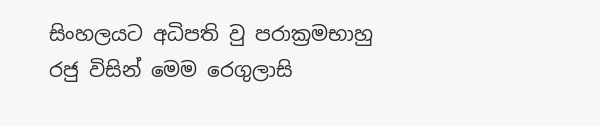සිංහලයට අධිපති වු පරාක්‍රමභාහු රජු විසින් මෙම රෙගුලාසි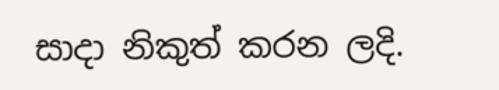සාදා නිකුත් කරන ලදි.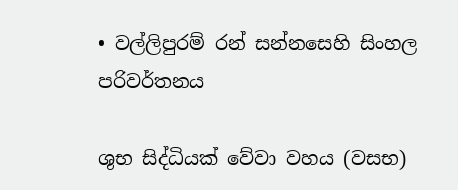• වල්ලිපුරම් රන් සන්නසෙහි සිංහල පරිවර්තනය

ශුභ සිද්ධියක් වේවා වහය (වසභ)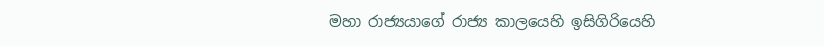මහා රාජ්‍යයාගේ රාජ්‍ය කාලයෙහි ඉසිගිරියෙහි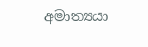අමාත්‍යයා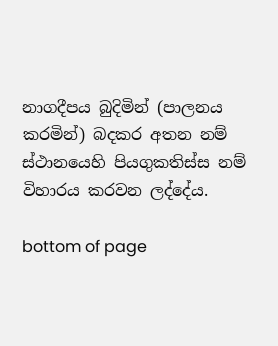නාගදීපය බුදිමින් (පාලනය කරමින්) බදකර අතන නම් ස්ථානයෙහි පියගුකතිස්ස නම් විහාරය කරවන ලද්දේය.

bottom of page